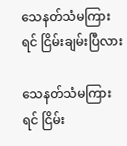သေနတ်သံမကြားရင် ငြိမ်းချမ်းပြီလား

သေနတ်သံမကြားရင် ငြိမ်း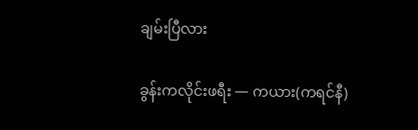ချမ်းပြီလား

ခွန်းကလိုင်းဖရီး — ကယား(ကရင်နီ)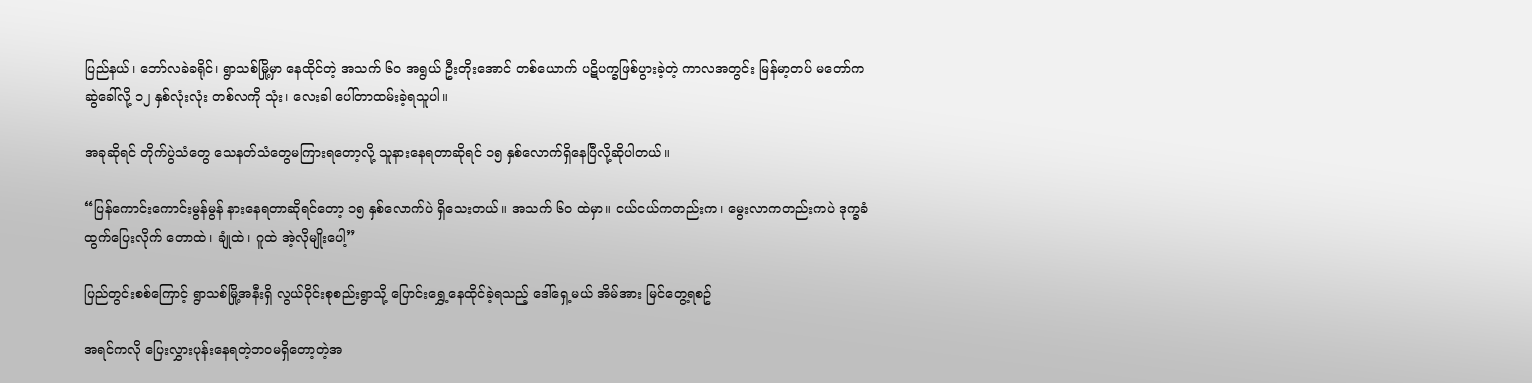ပြည်နယ်၊ ဘော်လခဲခရိုင်၊ ရွာသစ်မြို့မှာ နေထိုင်တဲ့ အသက် ၆၀ အရွယ် ဦးတိုးအောင် တစ်ယောက် ပဋိပက္ခဖြစ်ပွားခဲ့တဲ့ ကာလအတွင်း မြန်မာ့တပ် မတော်က ဆွဲခေါ်လို့ ၁၂ နှစ်လုံးလုံး တစ်လကို သုံး၊ လေးခါ ပေါ်တာထမ်းခဲ့ရသူပါ။

အခုဆိုရင် တိုက်ပွဲသံတွေ သေနတ်သံတွေမကြားရတော့လို့ သူနားနေရတာဆိုရင် ၁၅ နှစ်လောက်ရှိနေပြီလို့ဆိုပါတယ်။

“ပြန်ကောင်းကောင်းမွန်မွန် နားနေရတာဆိုရင်တော့ ၁၅ နှစ်လောက်ပဲ ရှိသေးတယ်။ အသက် ၆၀ ထဲမှာ။ ငယ်ငယ်ကတည်းက၊ မွေးလာကတည်းကပဲ ဒုက္ခခံ ထွက်ပြေးလိုက် တောထဲ၊ ချုံထဲ၊ ဂူထဲ အဲ့လိုမျိုးပေါ့”

ပြည်တွင်းစစ်ကြောင့် ရွာသစ်မြို့အနီးရှိ လွယ်ဝိုင်းစုစည်းရွာသို့ ပြောင်းရွှေ့နေထိုင်ခဲ့ရသည့် ဒေါ်ရှေ့မယ် အိမ်အား မြင်တွေ့ရစဥ်

အရင်ကလို ပြေးလွှားပုန်းနေရတဲ့ဘဝမရှိတော့တဲ့အ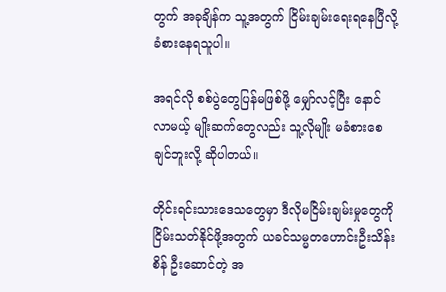တွက် အခုချိန်က သူ့အတွက် ငြိမ်းချမ်းရေးရနေပြီလို့ ခံစားနေရသူပါ။

အရင်လို စစ်ပွဲတွေပြန်မဖြစ်ဖို့ မျှော်လင့်ပြီး နောင်လာမယ့် မျိုးဆက်တွေလည်း သူ့လိုမျိုး မခံစားစေချင်ဘူးလို့ ဆိုပါတယ်။

တိုင်းရင်းသားဒေသတွေမှာ ဒီလိုမငြိမ်းချမ်းမှုတွေကို ငြိမ်းသတ်နိုင်ဖို့အတွက် ယခင်သမ္မတဟောင်းဦးသိန်းစိန် ဦးဆောင်တဲ့ အ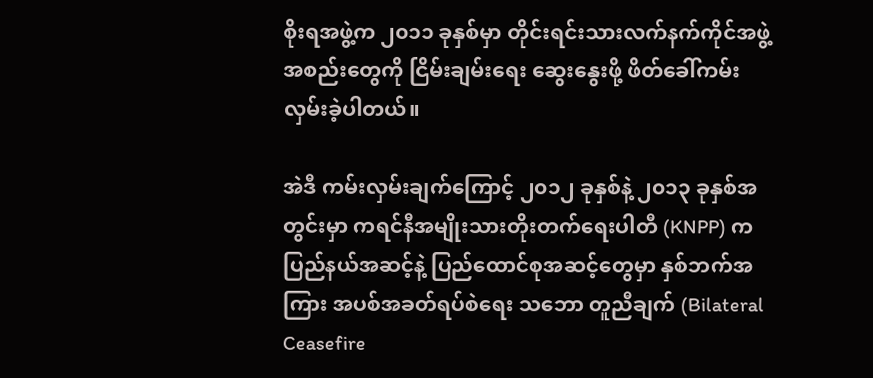စိုးရအဖွဲ့က ၂၀၁၁ ခုနှစ်မှာ တိုင်းရင်းသားလက်နက်ကိုင်အဖွဲ့အစည်းတွေကို ငြိမ်းချမ်းရေး ဆွေးနွေးဖို့ ဖိတ်ခေါ်ကမ်းလှမ်းခဲ့ပါတယ်။

အဲဒီ ကမ်းလှမ်းချက်ကြောင့် ၂၀၁၂ ခုနှစ်နဲ့ ၂၀၁၃ ခုနှစ်အတွင်းမှာ ကရင်နီအမျိုးသားတိုးတက်ရေးပါတီ (KNPP) က ပြည်နယ်အဆင့်နဲ့ ပြည်ထောင်စုအဆင့်တွေမှာ နှစ်ဘက်အကြား အပစ်အခတ်ရပ်စဲရေး သဘော တူညီချက် (Bilateral Ceasefire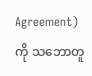Agreement) ကို သဘောတူ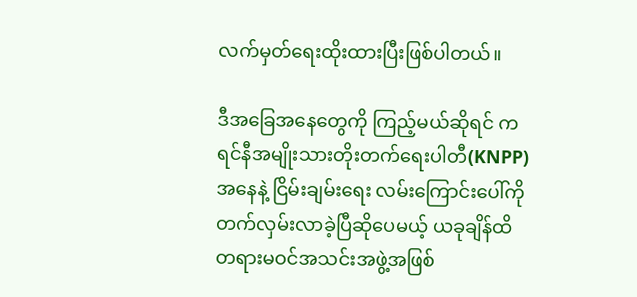လက်မှတ်ရေးထိုးထားပြီးဖြစ်ပါတယ်။

ဒီအခြေအနေတွေကို ကြည့်မယ်ဆိုရင် ကရင်နီအမျိုးသားတိုးတက်ရေးပါတီ(KNPP) အနေနဲ့ ငြိမ်းချမ်းရေး လမ်းကြောင်းပေါ်ကို တက်လှမ်းလာခဲ့ပြီဆိုပေမယ့် ယခုချိန်ထိ တရားမဝင်အသင်းအဖွဲ့အဖြစ်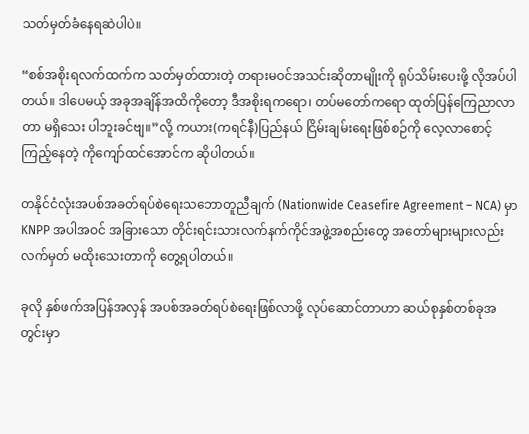သတ်မှတ်ခံနေရဆဲပါပဲ။

“စစ်အစိုးရလက်ထက်က သတ်မှတ်ထားတဲ့ တရားမဝင်အသင်းဆိုတာမျိုးကို ရုပ်သိမ်းပေးဖို့ လိုအပ်ပါတယ်။ ဒါပေမယ့် အခုအချိန်အထိကိုတော့ ဒီအစိုးရကရော၊ တပ်မတော်ကရော ထုတ်ပြန်ကြေညာလာတာ မရှိသေး ပါဘူးခင်ဗျ။”လို့ ကယား(ကရင်နီ)ပြည်နယ် ငြိမ်းချမ်းရေးဖြစ်စဉ်ကို လေ့လာစောင့်ကြည့်နေတဲ့ ကိုကျော်ထင်အောင်က ဆိုပါတယ်။

တနိုင်ငံလုံးအပစ်အခတ်ရပ်စဲရေးသဘောတူညီချက် (Nationwide Ceasefire Agreement – NCA) မှာ KNPP အပါအဝင် အခြားသော တိုင်းရင်းသားလက်နက်ကိုင်အဖွဲ့အစည်းတွေ အတော်များများလည်း လက်မှတ် မထိုးသေးတာကို တွေ့ရပါတယ်။

ခုလို နှစ်ဖက်အပြန်အလှန် အပစ်အခတ်ရပ်စဲရေးဖြစ်လာဖို့ လုပ်ဆောင်တာဟာ ဆယ်စုနှစ်တစ်ခုအတွင်းမှာ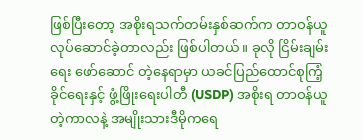ဖြစ်ပြီးတော့ အစိုးရသက်တမ်းနှစ်ဆက်က တာဝန်ယူလုပ်ဆောင်ခဲ့တာလည်း ဖြစ်ပါတယ်။ ခုလို ငြိမ်းချမ်းရေး ဖော်ဆောင် တဲ့နေရာမှာ ယခင်ပြည်ထောင်စုကြံ့ခိုင်ရေးနှင့် ဖွံ့ဖြိုးရေးပါတီ (USDP) အစိုးရ တာဝန်ယူတဲ့ကာလနဲ့ အမျိုးသားဒီမိုကရေ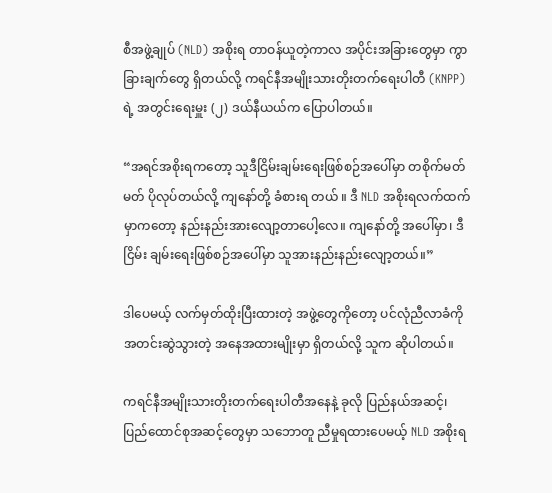စီအဖွဲ့ချုပ် (NLD) အစိုးရ တာဝန်ယူတဲ့ကာလ အပိုင်းအခြားတွေမှာ ကွာခြားချက်တွေ ရှိတယ်လို့ ကရင်နီအမျိုးသားတိုးတက်ရေးပါတီ (KNPP) ရဲ့ အတွင်းရေးမှူး (၂) ဒယ်နီယယ်က ပြောပါတယ်။

“အရင်အစိုးရကတော့ သူဒီငြိမ်းချမ်းရေးဖြစ်စဉ်အပေါ်မှာ တစိုက်မတ်မတ် ပိုလုပ်တယ်လို့ ကျနော်တို့ ခံစားရ တယ် ။ ဒီ NLD အစိုးရလက်ထက်မှာကတော့ နည်းနည်းအားလျော့တာပေါ့လေ။ ကျနော်တို့ အပေါ်မှာ၊ ဒီငြိမ်း ချမ်းရေးဖြစ်စဉ်အပေါ်မှာ သူအားနည်းနည်းလျော့တယ်။”

ဒါပေမယ့် လက်မှတ်ထိုးပြီးထားတဲ့ အဖွဲ့တွေကိုတော့ ပင်လုံညီလာခံကို အတင်းဆွဲသွားတဲ့ အနေအထားမျိုးမှာ ရှိတယ်လို့ သူက ဆိုပါတယ်။

ကရင်နီအမျိုးသားတိုးတက်ရေးပါတီအနေနဲ့ ခုလို ပြည်နယ်အဆင့်၊ ပြည်ထောင်စုအဆင့်တွေမှာ သဘောတူ ညီမှုရထားပေမယ့် NLD အစိုးရ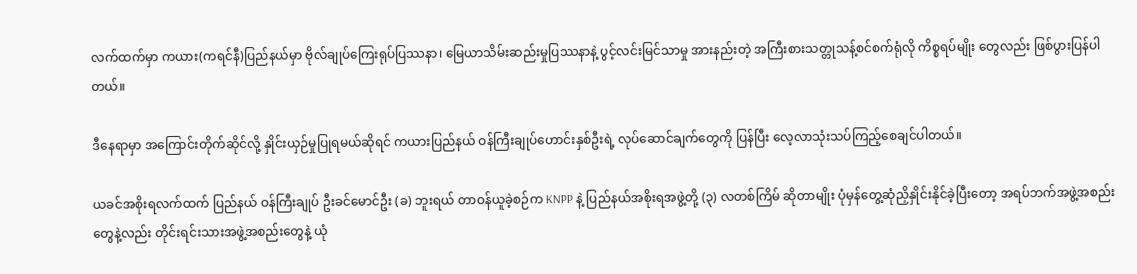လက်ထက်မှာ ကယား(ကရင်နီ)ပြည်နယ်မှာ ဗိုလ်ချုပ်ကြေးရုပ်ပြဿနာ၊ မြေယာသိမ်းဆည်းမှုပြဿနာနဲ့ ပွင့်လင်းမြင်သာမှု အားနည်းတဲ့ အကြီးစားသတ္တုသန့်စင်စက်ရုံလို ကိစ္စရပ်မျိုး တွေလည်း ဖြစ်ပွားပြန်ပါတယ်။

ဒီနေရာမှာ အကြောင်းတိုက်ဆိုင်လို့ နှိုင်းယှဉ်မှုပြုရမယ်ဆိုရင် ကယားပြည်နယ် ဝန်ကြီးချုပ်ဟောင်းနှစ်ဦးရဲ့ လုပ်ဆောင်ချက်တွေကို ပြန်ပြီး လေ့လာသုံးသပ်ကြည့်စေချင်ပါတယ်။

ယခင်အစိုးရလက်ထက် ပြည်နယ် ဝန်ကြီးချုပ် ဦးခင်မောင်ဦး (ခ) ဘူးရယ် တာဝန်ယူခဲ့စဉ်က KNPP နဲ့ ပြည်နယ်အစိုးရအဖွဲ့တို့ (၃) လတစ်ကြိမ် ဆိုတာမျိုး ပုံမှန်တွေ့ဆုံညှိနှိုင်းနိုင်ခဲ့ပြီးတော့ အရပ်ဘက်အဖွဲ့အစည်းတွေနဲ့လည်း တိုင်းရင်းသားအဖွဲ့အစည်းတွေနဲ့ ယုံ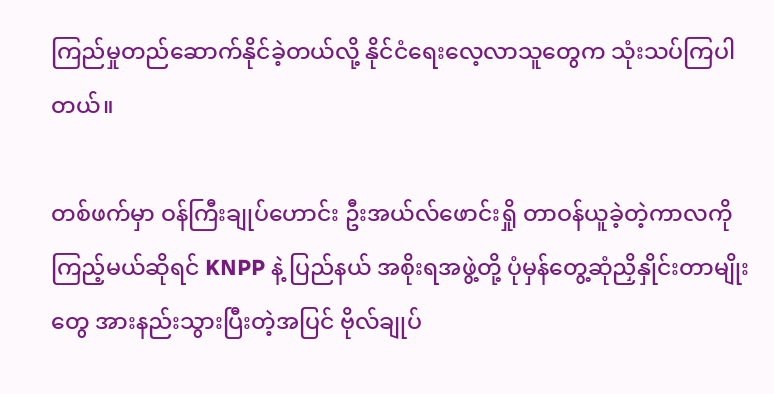ကြည်မှုတည်ဆောက်နိုင်ခဲ့တယ်လို့ နိုင်ငံရေးလေ့လာသူတွေက သုံးသပ်ကြပါတယ်။

တစ်ဖက်မှာ ဝန်ကြီးချုပ်ဟောင်း ဦးအယ်လ်ဖောင်းရှို တာဝန်ယူခဲ့တဲ့ကာလကို ကြည့်မယ်ဆိုရင် KNPP နဲ့ ပြည်နယ် အစိုးရအဖွဲ့တို့ ပုံမှန်တွေ့ဆုံညှိနှိုင်းတာမျိုးတွေ အားနည်းသွားပြီးတဲ့အပြင် ဗိုလ်ချုပ်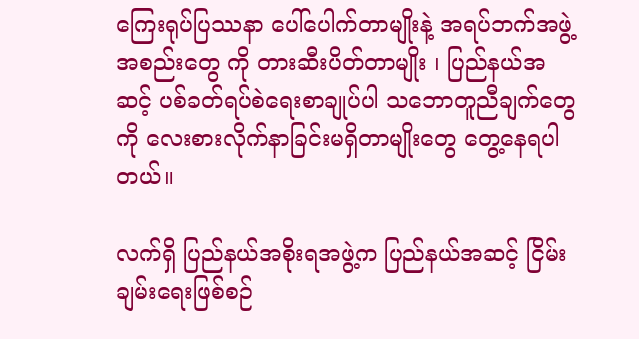ကြေးရုပ်ပြဿနာ ပေါ်ပေါက်တာမျိုးနဲ့ အရပ်ဘက်အဖွဲ့အစည်းတွေ ကို တားဆီးပိတ်တာမျိုး ၊ ပြည်နယ်အဆင့် ပစ်ခတ်ရပ်စဲရေးစာချုပ်ပါ သဘောတူညီချက်တွေကို လေးစားလိုက်နာခြင်းမရှိတာမျိုးတွေ တွေ့နေရပါတယ်။

လက်ရှိ ပြည်နယ်အစိုးရအဖွဲ့က ပြည်နယ်အဆင့် ငြိမ်းချမ်းရေးဖြစ်စဉ်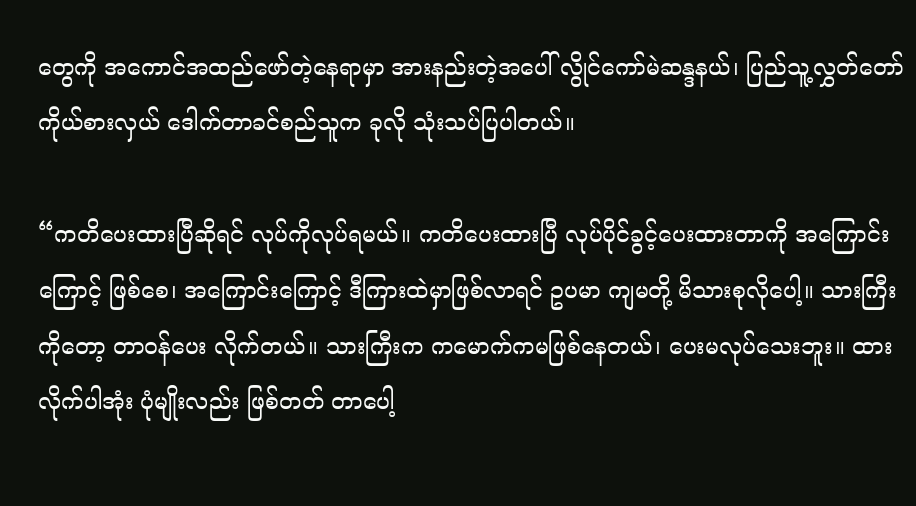တွေကို အကောင်အထည်ဖော်တဲ့နေရာမှာ အားနည်းတဲ့အပေါ် လွိုင်ကော်မဲဆန္ဒနယ်၊ ပြည်သူ့လွှတ်တော်ကိုယ်စားလှယ် ဒေါက်တာခင်စည်သူက ခုလို သုံးသပ်ပြပါတယ်။

“ကတိပေးထားပြီဆိုရင် လုပ်ကိုလုပ်ရမယ်။ ကတိပေးထားပြီ လုပ်ပိုင်ခွင့်ပေးထားတာကို အကြောင်းကြောင့် ဖြစ်စေ၊ အကြောင်းကြောင့် ဒီကြားထဲမှာဖြစ်လာရင် ဥပမာ ကျမတို့ မိသားစုလိုပေါ့။ သားကြီးကိုတော့ တာဝန်ပေး လိုက်တယ်။ သားကြီးက ကမောက်ကမဖြစ်နေတယ်၊ ပေးမလုပ်သေးဘူး။ ထားလိုက်ပါအုံး ပုံမျိုးလည်း ဖြစ်တတ် တာပေါ့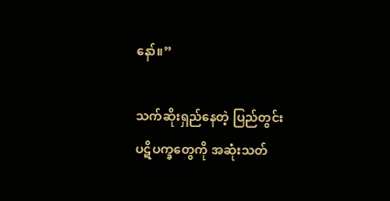နော်။”

သက်ဆိုးရှည်နေတဲ့ ပြည်တွင်းပဋိပက္ခတွေကို အဆုံးသတ်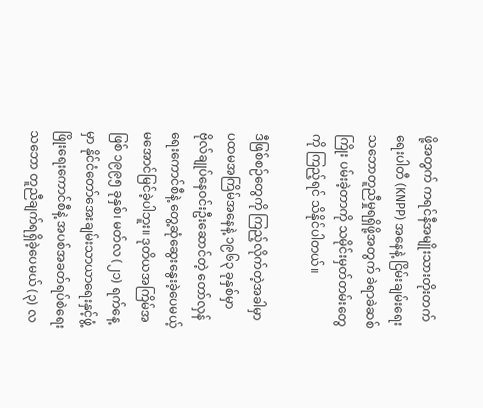ဖို့အတွက် ကရင်နီအမျိုးသားတိုးတက်ရေးပါတီ (KNPP) အနေနဲ့ ငြိမ်းချမ်းရေးသဘောတူညီမှုရရှိဖို့အတွက် ခဲရာခဲဆစ်ကြိုး ပမ်းခဲ့တာကို သမိုင်းမှတ်တမ်းတွေကို ကြည့်ရင် သိနိုင်ပါတယ်။

ဒီဖြစ်စဉ်တွေကို ကြည့်လိုက်တဲ့အခါမှာ ပထမအကြိမ်အနေနဲ့ ၁၉၆၃ ခုနှစ်မှာ ဗိုလ်ချုပ်နေဝင်းဦးဆောင်တဲ့ တော်လှန်ရေးကောင်စီနဲ့ တွေ့ဆုံဆွေးနွေးခဲ့ပေမယ့် မအောင်မြင်ခဲ့ပါဘူး။ ဒုတိယအကြိမ်အဖြစ် ၁၉၉၅ ခုနှစ်၊ မတ်လ (၂၁) ရက်နေ့မှာ နိုင်ငံတော်အေးချမ်းသာယာရေးနှင့်ဖွံ့ဖြိုးရေးကောင်စီနဲ့ အပစ်အခတ်ရပ်စဲရေးသဘော တူညီချက်ရရှိခဲ့ပေမယ် (၃) လ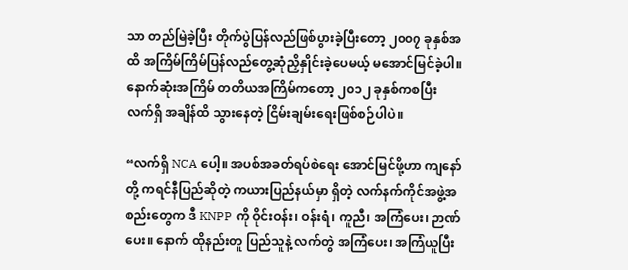သာ တည်မြဲခဲ့ပြီး တိုက်ပွဲပြန်လည်ဖြစ်ပွားခဲ့ပြီးတော့ ၂၀၀၇ ခုနှစ်အထိ အကြိမ်ကြိမ်ပြန်လည်တွေ့ဆုံညှိနှိုင်းခဲ့ပေမယ့် မအောင်မြင်ခဲ့ပါ။ နောက်ဆုံးအကြိမ် တတိယအကြိမ်ကတော့ ၂၀၁၂ ခုနှစ်ကစပြီး လက်ရှိ အချိန်ထိ သွားနေတဲ့ ငြိမ်းချမ်းရေးဖြစ်စဉ်ပါပဲ။

“လက်ရှိ NCA ပေါ့။ အပစ်အခတ်ရပ်စဲရေး အောင်မြင်ဖို့ဟာ ကျနော်တို့ ကရင်နီပြည်ဆိုတဲ့ ကယားပြည်နယ်မှာ ရှိတဲ့ လက်နက်ကိုင်အဖွဲ့အစည်းတွေက ဒီ KNPP ကို ဝိုင်းဝန်း၊ ဝန်းရံ၊ ကူညီ၊ အကြံပေး၊ ဉာဏ်ပေး။ နောက် ထိုနည်းတူ ပြည်သူနဲ့ လက်တွဲ အကြံပေး၊ အကြံယူပြီး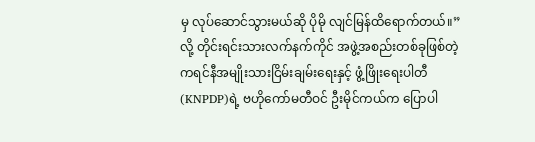မှ လုပ်ဆောင်သွားမယ်ဆို ပိုမို လျင်မြန်ထိရောက်တယ်။” လို့ တိုင်းရင်းသားလက်နက်ကိုင် အဖွဲ့အစည်းတစ်ခုဖြစ်တဲ့ ကရင်နီအမျိုးသားငြိမ်းချမ်းရေးနှင့် ဖွံ့ဖြိုးရေးပါတီ (KNPDP)ရဲ့ ဗဟိုကော်မတီဝင် ဦးမိုင်ကယ်က ပြောပါ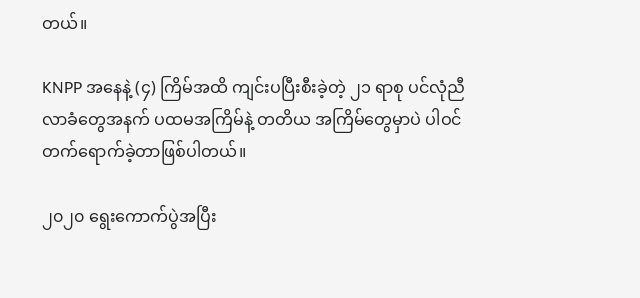တယ်။

KNPP အနေနဲ့ (၄) ကြိမ်အထိ ကျင်းပပြီးစီးခဲ့တဲ့ ၂၁ ရာစု ပင်လုံညီလာခံတွေအနက် ပထမအကြိမ်နဲ့ တတိယ အကြိမ်တွေမှာပဲ ပါဝင်တက်ရောက်ခဲ့တာဖြစ်ပါတယ်။

၂၀၂၀ ရွေးကောက်ပွဲအပြီး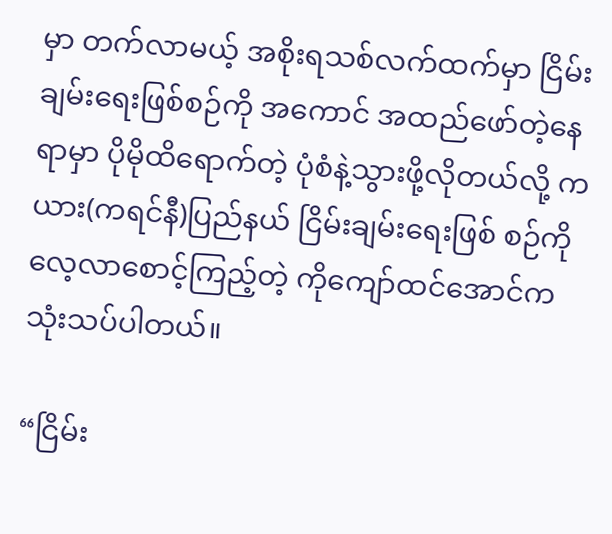မှာ တက်လာမယ့် အစိုးရသစ်လက်ထက်မှာ ငြိမ်းချမ်းရေးဖြစ်စဉ်ကို အကောင် အထည်ဖော်တဲ့နေရာမှာ ပိုမိုထိရောက်တဲ့ ပုံစံနဲ့သွားဖို့လိုတယ်လို့ ကယား(ကရင်နီ)ပြည်နယ် ငြိမ်းချမ်းရေးဖြစ် စဉ်ကို လေ့လာစောင့်ကြည့်တဲ့ ကိုကျော်ထင်အောင်က သုံးသပ်ပါတယ်။

“ငြိမ်း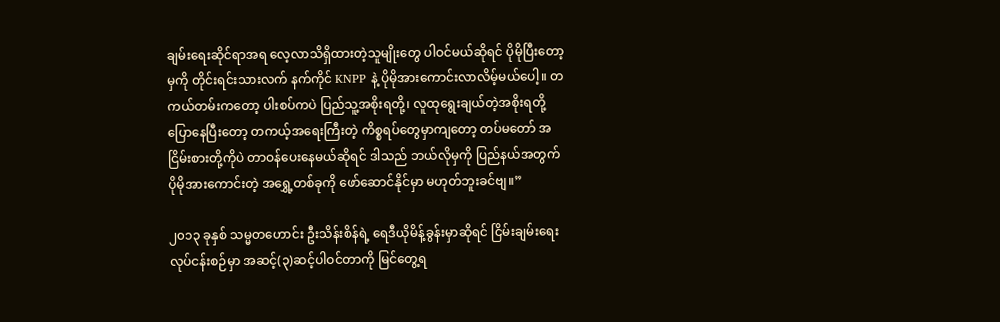ချမ်းရေးဆိုင်ရာအရ လေ့လာသိရှိထားတဲ့သူမျိုးတွေ ပါဝင်မယ်ဆိုရင် ပိုမိုပြီးတော့မှကို တိုင်းရင်းသားလက် နက်ကိုင် KNPP နဲ့ ပိုမိုအားကောင်းလာလိမ့်မယ်ပေါ့။ တကယ်တမ်းကတော့ ပါးစပ်ကပဲ ပြည်သူ့အစိုးရတို့၊ လူထုရွေးချယ်တဲ့အစိုးရတို့ ပြောနေပြီးတော့ တကယ့်အရေးကြီးတဲ့ ကိစ္စရပ်တွေမှာကျတော့ တပ်မတော် အငြိမ်းစားတို့ကိုပဲ တာဝန်ပေးနေမယ်ဆိုရင် ဒါသည် ဘယ်လိုမှကို ပြည်နယ်အတွက် ပိုမိုအားကောင်းတဲ့ အရွှေ့တစ်ခုကို ဖော်ဆောင်နိုင်မှာ မဟုတ်ဘူးခင်ဗျ။”

၂၀၁၃ ခုနှစ် သမ္မတဟောင်း ဦးသိန်းစိန်ရဲ့ ရေဒီယိုမိန့်ခွန်းမှာဆိုရင် ငြိမ်းချမ်းရေးလုပ်ငန်းစဉ်မှာ အဆင့်(၃)ဆင့်ပါဝင်တာကို မြင်တွေ့ရ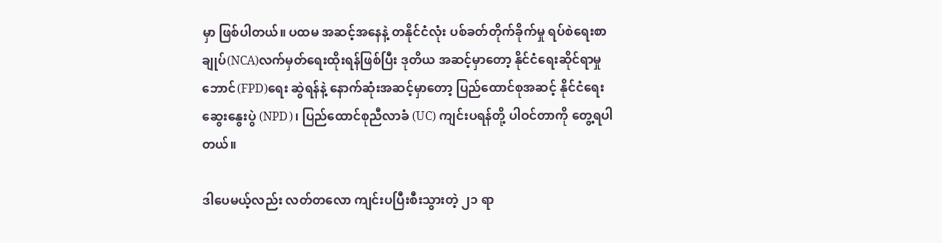မှာ ဖြစ်ပါတယ်။ ပထမ အဆင့်အနေနဲ့ တနိုင်ငံလုံး ပစ်ခတ်တိုက်ခိုက်မှု ရပ်စဲရေးစာချုပ်(NCA)လက်မှတ်ရေးထိုးရန်ဖြစ်ပြီး ဒုတိယ အဆင့်မှာတော့ နိုင်ငံရေးဆိုင်ရာမှုဘောင်(FPD)ရေး ဆွဲရန်နဲ့ နောက်ဆုံးအဆင့်မှာတော့ ပြည်ထောင်စုအဆင့် နိုင်ငံရေးဆွေးနွေးပွဲ (NPD)၊ ပြည်ထောင်စုညီလာခံ (UC) ကျင်းပရန်တို့ ပါဝင်တာကို တွေ့ရပါတယ်။

ဒါပေမယ့်လည်း လတ်တလော ကျင်းပပြီးစီးသွားတဲ့ ၂၁ ရာ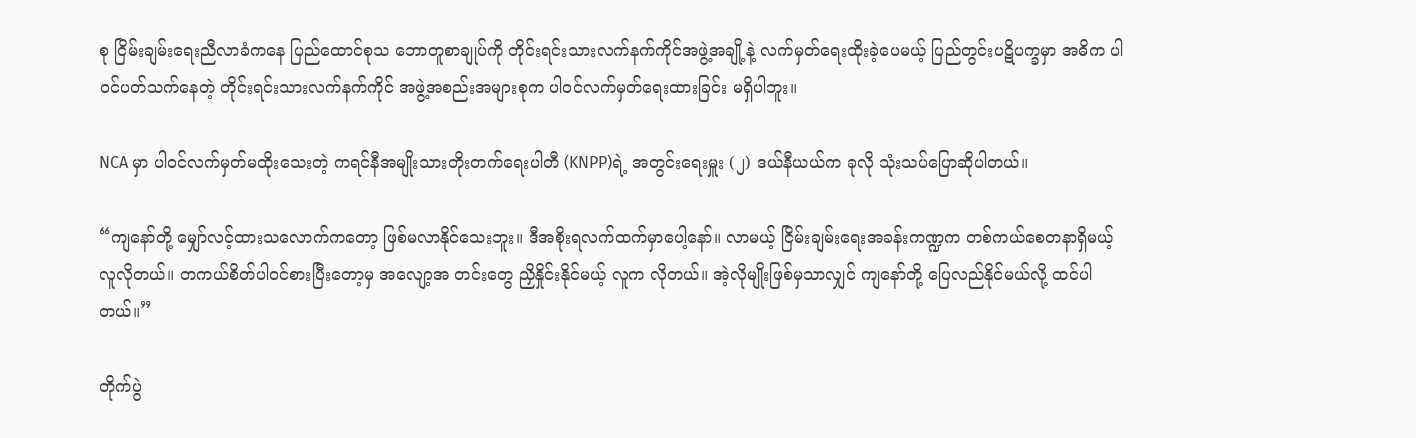စု ငြိမ်းချမ်းရေးညီလာခံကနေ ပြည်ထောင်စုသ ဘောတူစာချုပ်ကို တိုင်းရင်းသားလက်နက်ကိုင်အဖွဲ့အချို့နဲ့ လက်မှတ်ရေးထိုးခဲ့ပေမယ့် ပြည်တွင်းပဋိပက္ခမှာ အဓိက ပါဝင်ပတ်သက်နေတဲ့ တိုင်းရင်းသားလက်နက်ကိုင် အဖွဲ့အစည်းအများစုက ပါဝင်လက်မှတ်ရေးထားခြင်း မရှိပါဘူး။

NCA မှာ ပါဝင်လက်မှတ်မထိုးသေးတဲ့ ကရင်နီအမျိုးသားတိုးတက်ရေးပါတီ (KNPP)ရဲ့ အတွင်းရေးမှူး (၂) ဒယ်နီယယ်က ခုလို သုံးသပ်ပြောဆိုပါတယ်။

“ကျနော်တို့ မျှော်လင့်ထားသလောက်ကတော့ ဖြစ်မလာနိုင်သေးဘူး။ ဒီအစိုးရလက်ထက်မှာပေါ့နော်။ လာမယ့် ငြိမ်းချမ်းရေးအခန်းကဏ္ဍက တစ်ကယ်စေတနာရှိမယ့်လူလိုတယ်။ တကယ်စိတ်ပါဝင်စားပြီးတော့မှ အလျော့အ တင်းတွေ ညှိနှိုင်းနိုင်မယ့် လူက လိုတယ်။ အဲ့လိုမျိုးဖြစ်မှသာလျှင် ကျနော်တို့ ပြေလည်နိုင်မယ်လို့ ထင်ပါတယ်။”

တိုက်ပွဲ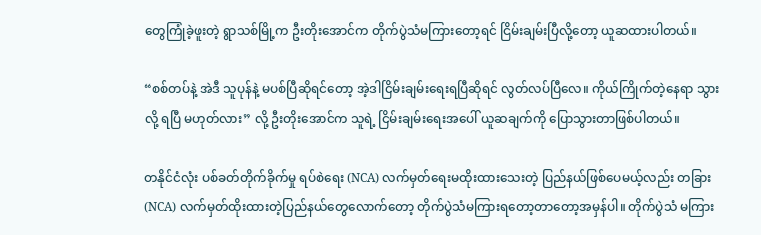တွေကြုံခဲ့ဖူးတဲ့ ရွာသစ်မြို့က ဦးတိုးအောင်က တိုက်ပွဲသံမကြားတော့ရင် ငြိမ်းချမ်းပြီလို့တော့ ယူဆထားပါတယ်။

“စစ်တပ်နဲ့ အဲဒီ သူပုန်နဲ့ မပစ်ပြီဆိုရင်တော့ အဲ့ဒါငြိမ်းချမ်းရေးရပြီဆိုရင် လွတ်လပ်ပြီလေ။ ကိုယ်ကြိုက်တဲ့နေရာ သွားလို့ ရပြီ မဟုတ်လား” လို့ ဦးတိုးအောင်က သူရဲ့ ငြိမ်းချမ်းရေးအပေါ် ယူဆချက်ကို ပြောသွားတာဖြစ်ပါတယ်။

တနိုင်ငံလုံး ပစ်ခတ်တိုက်ခိုက်မှု ရပ်စဲရေး (NCA) လက်မှတ်ရေးမထိုးထားသေးတဲ့ ပြည်နယ်ဖြစ်ပေမယ့်လည်း တခြား (NCA) လက်မှတ်ထိုးထားတဲ့ပြည်နယ်တွေလောက်တော့ တိုက်ပွဲသံမကြားရတော့တာတော့အမှန်ပါ။ တိုက်ပွဲသံ မကြား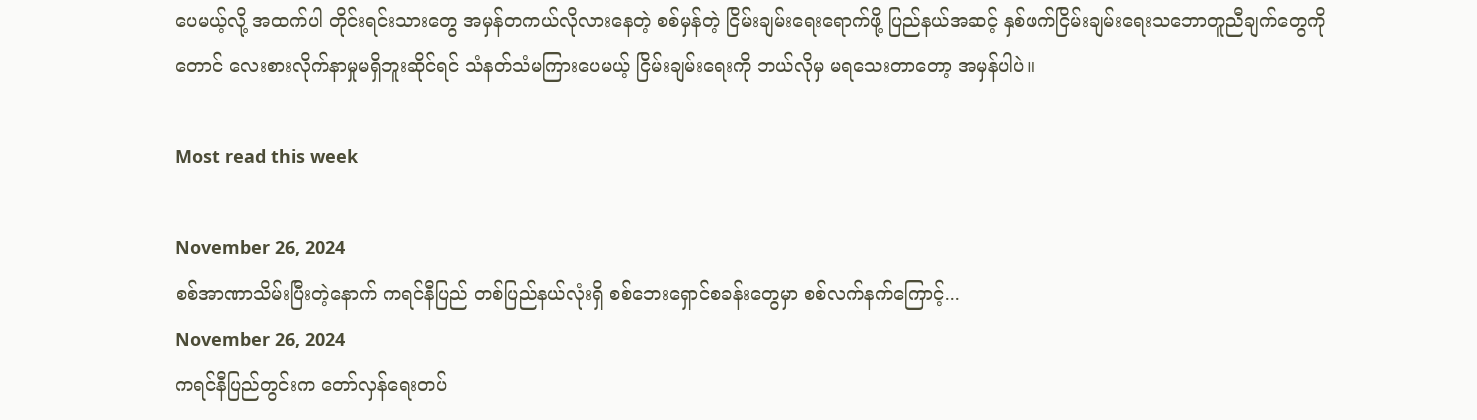ပေမယ့်လို့ အထက်ပါ တိုင်းရင်းသားတွေ အမှန်တကယ်လိုလားနေတဲ့ စစ်မှန်တဲ့ ငြိမ်းချမ်းရေးရောက်ဖို့ ပြည်နယ်အဆင့် နှစ်ဖက်ငြိမ်းချမ်းရေးသဘောတူညီချက်တွေကိုတောင် လေးစားလိုက်နာမှုမရှိဘူးဆိုင်ရင် သံနတ်သံမကြားပေမယ့် ငြိမ်းချမ်းရေးကို ဘယ်လိုမှ မရသေးတာတော့ အမှန်ပါပဲ။

Most read this week

November 26, 2024
စစ်အာဏာသိမ်းပြီးတဲ့နောက် ကရင်နီပြည် တစ်ပြည်နယ်လုံးရှိ စစ်ဘေးရှောင်စခန်းတွေမှာ စစ်လက်နက်ကြောင့်...
November 26, 2024
ကရင်နီပြည်တွင်းက တော်လှန်ရေးတပ်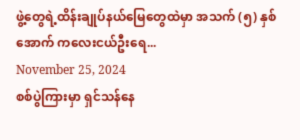ဖွဲ့တွေရဲ့ထိန်းချုပ်နယ်မြေတွေထဲမှာ အသက် (၅) နှစ်အောက် ကလေးငယ်ဦးရေ...
November 25, 2024
စစ်ပွဲကြားမှာ ရှင်သန်နေ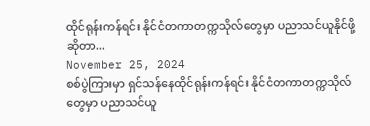ထိုင်ရုန်းကန်ရင်း နိုင်ငံတကာတက္ကသိုလ်တွေမှာ ပညာသင်ယူနိုင်ဖို့ဆိုတာ...
November 25, 2024
စစ်ပွဲကြားမှာ ရှင်သန်နေထိုင်ရုန်းကန်ရင်း နိုင်ငံတကာတက္ကသိုလ်တွေမှာ ပညာသင်ယူ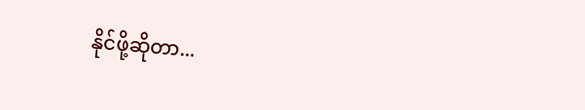နိုင်ဖို့ဆိုတာ...